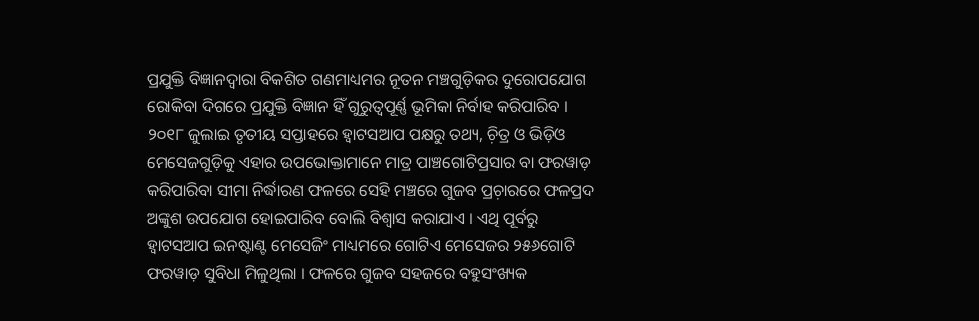ପ୍ରଯୁକ୍ତି ବିଜ୍ଞାନଦ୍ୱାରା ବିକଶିତ ଗଣମାଧ୍ୟମର ନୂତନ ମଞ୍ଚଗୁଡ଼ିକର ଦୁରୋପଯୋଗ ରୋକିବା ଦିଗରେ ପ୍ରଯୁକ୍ତି ବିଜ୍ଞାନ ହିଁ ଗୁରୁତ୍ୱପୂର୍ଣ୍ଣ ଭୂମିକା ନିର୍ବାହ କରିପାରିବ । ୨୦୧୮ ଜୁଲାଇ ତୃତୀୟ ସପ୍ତାହରେ ହ୍ୱାଟସଆପ ପକ୍ଷରୁ ତଥ୍ୟ, ଚ଼ିତ୍ର ଓ ଭିଡ଼ିଓ ମେସେଜଗୁଡ଼ିକୁ ଏହାର ଉପଭୋକ୍ତାମାନେ ମାତ୍ର ପାଞ୍ଚଗୋଟିପ୍ରସାର ବା ଫରୱାଡ଼ କରିପାରିବା ସୀମା ନିର୍ଦ୍ଧାରଣ ଫଳରେ ସେହି ମଞ୍ଚରେ ଗୁଜବ ପ୍ରଚ଼ାରରେ ଫଳପ୍ରଦ ଅଙ୍କୁଶ ଉପଯୋଗ ହୋଇପାରିବ ବୋଲି ବିଶ୍ୱାସ କରାଯାଏ । ଏଥି ପୂର୍ବରୁ ହ୍ୱାଟସଆପ ଇନଷ୍ଟାଣ୍ଟ ମେସେଜିଂ ମାଧ୍ୟମରେ ଗୋଟିଏ ମେସେଜର ୨୫୬ଗୋଟି ଫରୱାଡ଼ ସୁବିଧା ମିଳୁଥିଲା । ଫଳରେ ଗୁଜବ ସହଜରେ ବହୁସଂଖ୍ୟକ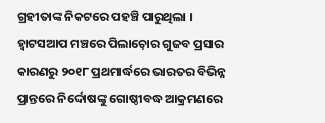ଗ୍ରହୀତାଙ୍କ ନିକଟରେ ପହଞ୍ଚି ପାରୁଥିଲା ।
ହ୍ୱାଟସଆପ ମଞ୍ଚରେ ପିଲାଚ଼ୋର ଗୁଜବ ପ୍ରସାର କାରଣରୁ ୨୦୧୮ ପ୍ରଥମାର୍ଦ୍ଧରେ ଭାରତର ବିଭିନ୍ନ ପ୍ରାନ୍ତରେ ନିର୍ଦ୍ଦୋଷଙ୍କୁ ଗୋଷ୍ଠୀବଦ୍ଧ ଆକ୍ରମଣରେ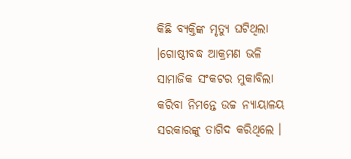କିଛି ବ୍ୟକ୍ତିଙ୍କ ମୃତ୍ୟୁ ଘଟିଥିଲା ।ଗୋଷ୍ଠୀବଦ୍ଧ ଆକ୍ରମଣ ଭଳି ସାମାଜିକ ସଂକଟର ମୁକାବିଲା କରିବା ନିମନ୍ତେ ଉଚ୍ଚ ନ୍ୟାୟାଳୟ ସରକାରଙ୍କୁ ତାଗିଦ କରିଥିଲେ ।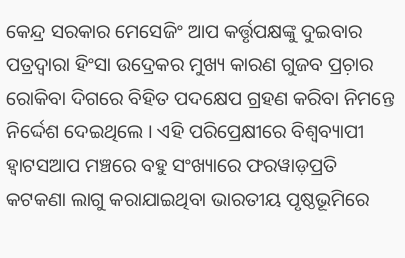କେନ୍ଦ୍ର ସରକାର ମେସେଜିଂ ଆପ କର୍ତ୍ତୃପକ୍ଷଙ୍କୁ ଦୁଇବାର ପତ୍ରଦ୍ୱାରା ହିଂସା ଉଦ୍ରେକର ମୁଖ୍ୟ କାରଣ ଗୁଜବ ପ୍ରଚ଼ାର ରୋକିବା ଦିଗରେ ବିହିତ ପଦକ୍ଷେପ ଗ୍ରହଣ କରିବା ନିମନ୍ତେ ନିର୍ଦ୍ଦେଶ ଦେଇଥିଲେ । ଏହି ପରିପ୍ରେକ୍ଷୀରେ ବିଶ୍ୱବ୍ୟାପୀ ହ୍ୱାଟସଆପ ମଞ୍ଚରେ ବହୁ ସଂଖ୍ୟାରେ ଫରୱାଡ଼ପ୍ରତି କଟକଣା ଲାଗୁ କରାଯାଇଥିବା ଭାରତୀୟ ପୃଷ୍ଠଭୂମିରେ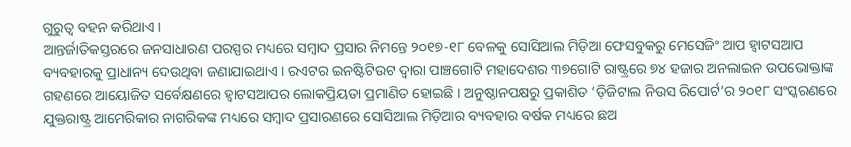ଗୁରୁତ୍ୱ ବହନ କରିଥାଏ ।
ଆନ୍ତର୍ଜାତିକସ୍ତରରେ ଜନସାଧାରଣ ପରସ୍ପର ମଧ୍ୟରେ ସମ୍ୱାଦ ପ୍ରସାର ନିମନ୍ତେ ୨୦୧୭-୧୮ ବେଳକୁ ସୋସିଆଲ ମିଡ଼ିଆ ଫେସବୁକରୁ ମେସେଜିଂ ଆପ ହ୍ୱାଟସଆପ ବ୍ୟବହାରକୁ ପ୍ରାଧାନ୍ୟ ଦେଉଥିବା ଜଣାଯାଇଥାଏ । ରଏଟର ଇନଷ୍ଟିଟିଉଟ ଦ୍ୱାରା ପାଞ୍ଚଗୋଟି ମହାଦେଶର ୩୭ଗୋଟି ରାଷ୍ଟ୍ରରେ ୭୪ ହଜାର ଅନଲାଇନ ଉପଭୋକ୍ତାଙ୍କ ଗହଣରେ ଆୟୋଜିତ ସର୍ବେକ୍ଷଣରେ ହ୍ୱାଟସଆପର ଲୋକପ୍ରିୟତା ପ୍ରମାଣିତ ହୋଇଛି । ଅନୁଷ୍ଠାନପକ୍ଷରୁ ପ୍ରକାଶିତ ‘ଡ଼ିଜିଟାଲ ନିଉସ ରିପୋର୍ଟ’ର ୨୦୧୮ ସଂସ୍କରଣରେ ଯୁକ୍ତରାଷ୍ଟ୍ର ଆମେରିକାର ନାଗରିକଙ୍କ ମଧ୍ୟରେ ସମ୍ୱାଦ ପ୍ରସାରଣରେ ସୋସିଆଲ ମିଡ଼ିଆର ବ୍ୟବହାର ବର୍ଷକ ମଧ୍ୟରେ ଛଅ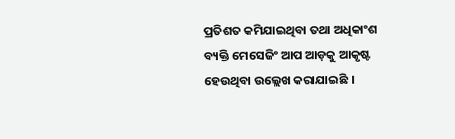ପ୍ରତିଶତ କମିଯାଇଥିବା ତଥା ଅଧିକାଂଶ ବ୍ୟକ୍ତି ମେସେଜିଂ ଆପ ଆଡ଼କୁ ଆକୃଷ୍ଟ ହେଉଥିବା ଉଲ୍ଲେଖ କରାଯାଇଛି ।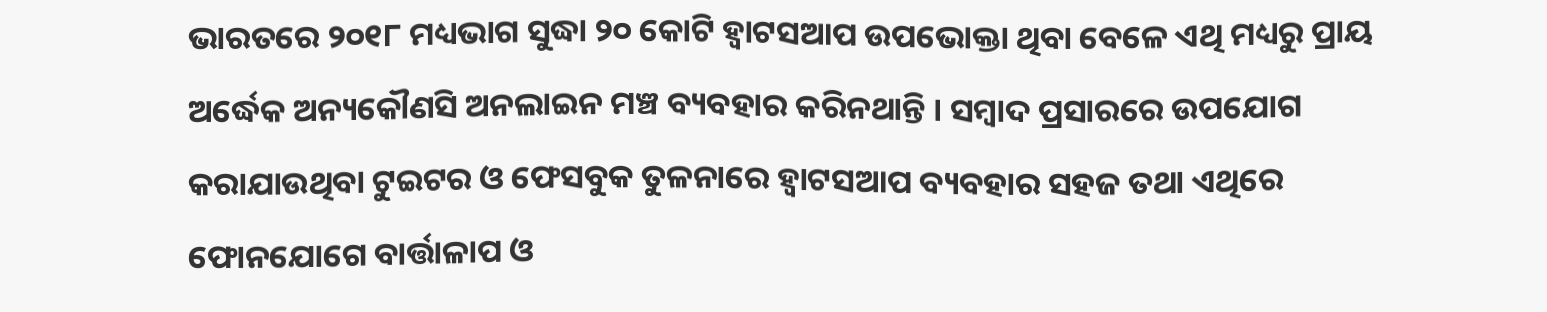ଭାରତରେ ୨୦୧୮ ମଧ୍ୟଭାଗ ସୁଦ୍ଧା ୨୦ କୋଟି ହ୍ୱାଟସଆପ ଉପଭୋକ୍ତା ଥିବା ବେଳେ ଏଥି ମଧ୍ୟରୁ ପ୍ରାୟ ଅର୍ଦ୍ଧେକ ଅନ୍ୟକୌଣସି ଅନଲାଇନ ମଞ୍ଚ ବ୍ୟବହାର କରିନଥାନ୍ତି । ସମ୍ୱାଦ ପ୍ରସାରରେ ଉପଯୋଗ କରାଯାଉଥିବା ଟୁଇଟର ଓ ଫେସବୁକ ତୁଳନାରେ ହ୍ୱାଟସଆପ ବ୍ୟବହାର ସହଜ ତଥା ଏଥିରେ ଫୋନଯୋଗେ ବାର୍ତ୍ତାଳାପ ଓ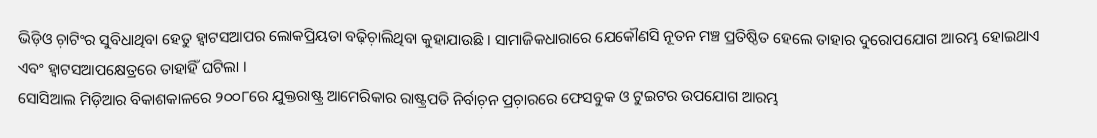ଭିଡ଼ିଓ ଚ଼ାଟିଂର ସୁବିଧାଥିବା ହେତୁ ହ୍ୱାଟସଆପର ଲୋକପ୍ରିୟତା ବଢ଼ିଚ଼ାଲିଥିବା କୁହାଯାଉଛି । ସାମାଜିକଧାରାରେ ଯେକୌଣସି ନୂତନ ମଞ୍ଚ ପ୍ରତିଷ୍ଠିତ ହେଲେ ତାହାର ଦୁରୋପଯୋଗ ଆରମ୍ଭ ହୋଇଥାଏ ଏବଂ ହ୍ୱାଟସଆପକ୍ଷେତ୍ରରେ ତାହାହିଁ ଘଟିଲା ।
ସୋସିଆଲ ମିଡ଼ିଆର ବିକାଶକାଳରେ ୨୦୦୮ରେ ଯୁକ୍ତରାଷ୍ଟ୍ର ଆମେରିକାର ରାଷ୍ଟ୍ରପତି ନିର୍ବାଚ଼ନ ପ୍ରଚ଼ାରରେ ଫେସବୁକ ଓ ଟୁଇଟର ଉପଯୋଗ ଆରମ୍ଭ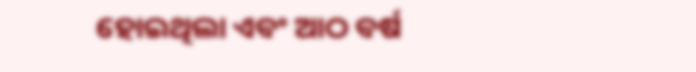ହୋଇଥିଲା ଏବଂ ଆଠ ବର୍ଷ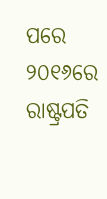ପରେ ୨୦୧୬ରେ ରାଷ୍ଟ୍ରପତି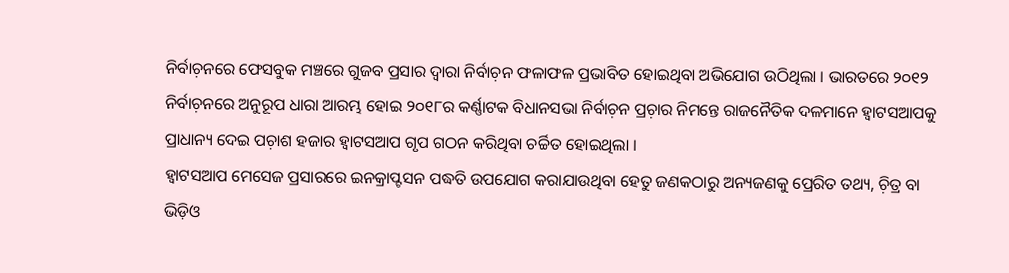ନିର୍ବାଚ଼ନରେ ଫେସବୁକ ମଞ୍ଚରେ ଗୁଜବ ପ୍ରସାର ଦ୍ୱାରା ନିର୍ବାଚ଼ନ ଫଳାଫଳ ପ୍ରଭାବିତ ହୋଇଥିବା ଅଭିଯୋଗ ଉଠିଥିଲା । ଭାରତରେ ୨୦୧୨ ନିର୍ବାଚ଼ନରେ ଅନୁରୂପ ଧାରା ଆରମ୍ଭ ହୋଇ ୨୦୧୮ର କର୍ଣ୍ଣାଟକ ବିଧାନସଭା ନିର୍ବାଚ଼ନ ପ୍ରଚ଼ାର ନିମନ୍ତେ ରାଜନୈତିକ ଦଳମାନେ ହ୍ୱାଟସଆପକୁ ପ୍ରାଧାନ୍ୟ ଦେଇ ପଚ଼ାଶ ହଜାର ହ୍ୱାଟସଆପ ଗୃପ ଗଠନ କରିଥିବା ଚର୍ଚ୍ଚିତ ହୋଇଥିଲା ।
ହ୍ୱାଟସଆପ ମେସେଜ ପ୍ରସାରରେ ଇନକ୍ରାପ୍ଟସନ ପଦ୍ଧତି ଉପଯୋଗ କରାଯାଉଥିବା ହେତୁ ଜଣକଠାରୁ ଅନ୍ୟଜଣକୁ ପ୍ରେରିତ ତଥ୍ୟ, ଚ଼ିତ୍ର ବା ଭିଡ଼ିଓ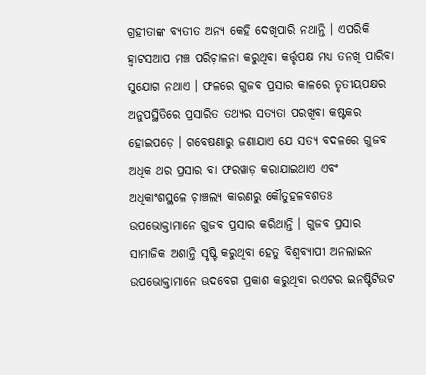ଗ୍ରହୀତାଙ୍କ ବ୍ୟତୀତ ଅନ୍ୟ କେହି ଦେଖିପାରି ନଥାନ୍ତି । ଏପରିକି ହ୍ୱାଟସଆପ ମଞ୍ଚ ପରିଚ଼ାଳନା କରୁଥିବା କର୍ତ୍ତୃପକ୍ଷ ମଧ୍ୟ ତନଖି ପାରିବା ସୁଯୋଗ ନଥାଏ । ଫଳରେ ଗୁଜବ ପ୍ରସାର କାଳରେ ତୃତୀୟପକ୍ଷର ଅନୁପସ୍ଥିତିରେ ପ୍ରସାରିତ ତଥ୍ୟର ସତ୍ୟତା ପରଖିବା କଷ୍ଟକର ହୋଇପଡ଼େ । ଗବେଷଣାରୁ ଜଣାଯାଏ ଯେ ସତ୍ୟ ବଦଳରେ ଗୁଜବ ଅଧିକ ଥର ପ୍ରସାର ବା ଫରୱାଡ଼ କରାଯାଇଥାଏ ଏବଂ ଅଧିକାଂଶସ୍ଥଳେ ଚ଼ାଞ୍ଚଲ୍ୟ କାରଣରୁ କୌତୁହଳବଶତଃ ଉପଭୋକ୍ତାମାନେ ଗୁଜବ ପ୍ରସାର କରିଥାନ୍ତି । ଗୁଜବ ପ୍ରସାର ସାମାଜିକ ଅଶାନ୍ତି ସୃଷ୍ଟି କରୁଥିବା ହେତୁ ବିଶ୍ୱବ୍ୟାପୀ ଅନଲାଇନ ଉପଭୋକ୍ତାମାନେ ଊଦବେଗ ପ୍ରକାଶ କରୁଥିବା ରଏଟର ଇନଷ୍ଟିଟିଉଟ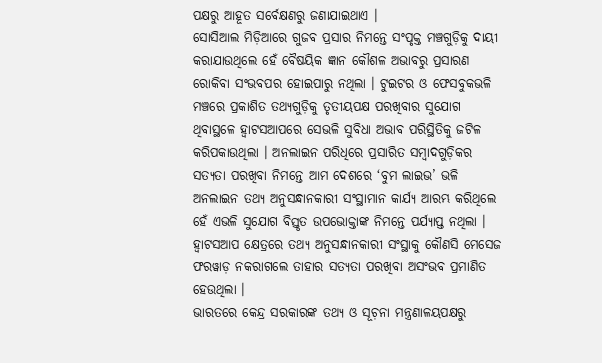ପକ୍ଷରୁ ଆହୂତ ସର୍ବେକ୍ଷଣରୁ ଜଣାଯାଇଥାଏ ।
ସୋସିଆଲ ମିଡ଼ିଆରେ ଗୁଜବ ପ୍ରସାର ନିମନ୍ତେ ସଂପୃକ୍ତ ମଞ୍ଚଗୁଡ଼ିକୁ ଦାୟୀ କରାଯାଉଥିଲେ ହେଁ ବୈଷୟିକ ଜ୍ଞାନ କୌଶଳ ଅଭାବରୁ ପ୍ରସାରଣ ରୋକିବା ସଂଭବପର ହୋଇପାରୁ ନଥିଲା । ଟୁଇଟର ଓ ଫେସବୁକଭଳି ମଞ୍ଚରେ ପ୍ରକାଶିତ ତଥ୍ୟଗୁଡ଼ିକୁ ତୃତୀୟପକ୍ଷ ପରଖିବାର ସୁଯୋଗ ଥିବାସ୍ଥଳେ ହ୍ୱାଟସଆପରେ ସେଭଳି ସୁବିଧା ଅଭାବ ପରିସ୍ଥିତିକୁ ଜଟିଳ କରିପକାଉଥିଲା । ଅନଲାଇନ ପରିଧିରେ ପ୍ରସାରିତ ସମ୍ୱାଦଗୁଡ଼ିକର ସତ୍ୟତା ପରଖିବା ନିମନ୍ତେ ଆମ ଦେଶରେ ‘ବୁମ ଲାଇଭ’ ଭଳି ଅନଲାଇନ ତଥ୍ୟ ଅନୁସନ୍ଧାନକାରୀ ସଂସ୍ଥାମାନ କାର୍ଯ୍ୟ ଆରମ୍ଭ କରିଥିଲେ ହେଁ ଏଭଳି ସୁଯୋଗ ବିସ୍ତୃତ ଉପଭୋକ୍ତାଙ୍କ ନିମନ୍ତେ ପର୍ଯ୍ୟାପ୍ତ ନଥିଲା । ହ୍ୱାଟସଆପ କ୍ଷେତ୍ରରେ ତଥ୍ୟ ଅନୁସନ୍ଧାନକାରୀ ସଂସ୍ଥାକୁ କୌଣସି ମେସେଜ ଫରୱାଡ଼ ନକରାଗଲେ ତାହାର ସତ୍ୟତା ପରଖିବା ଅସଂଭବ ପ୍ରମାଣିତ ହେଉଥିଲା ।
ଭାରତରେ କେନ୍ଦ୍ର ସରକାରଙ୍କ ତଥ୍ୟ ଓ ସୂଚ଼ନା ମନ୍ତ୍ରଣାଳୟପକ୍ଷରୁ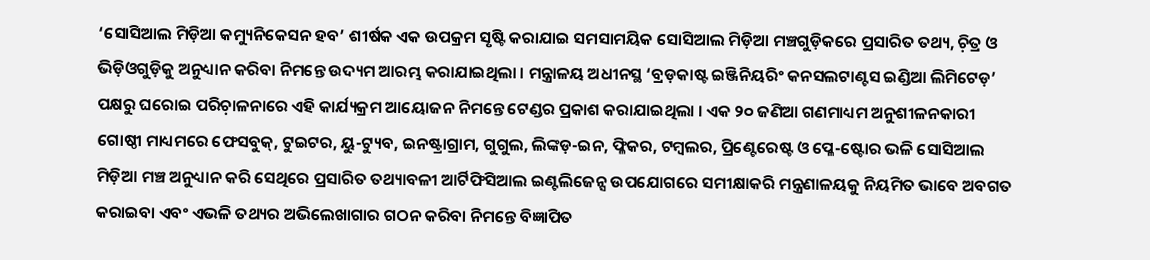‘ସୋସିଆଲ ମିଡ଼ିଆ କମ୍ୟୁନିକେସନ ହବ’ ଶୀର୍ଷକ ଏକ ଉପକ୍ରମ ସୃଷ୍ଟି କରାଯାଇ ସମସାମୟିକ ସୋସିଆଲ ମିଡ଼ିଆ ମଞ୍ଚଗୁଡ଼ିକରେ ପ୍ରସାରିତ ତଥ୍ୟ, ଚ଼ିତ୍ର ଓ ଭିଡ଼ିଓଗୁଡ଼ିକୁ ଅନୁଧ୍ୟାନ କରିବା ନିମନ୍ତେ ଉଦ୍ୟମ ଆରମ୍ଭ କରାଯାଇଥିଲା । ମନ୍ତ୍ରାଳୟ ଅଧୀନସ୍ଥ ‘ବ୍ରଡ଼କାଷ୍ଟ ଇଞ୍ଜିନିୟରିଂ କନସଲଟାଣ୍ଟସ ଇଣ୍ଡିଆ ଲିମିଟେଡ଼’ ପକ୍ଷରୁ ଘରୋଇ ପରିଚ଼ାଳନାରେ ଏହି କାର୍ଯ୍ୟକ୍ରମ ଆୟୋଜନ ନିମନ୍ତେ ଟେଣ୍ଡର ପ୍ରକାଶ କରାଯାଇଥିଲା । ଏକ ୨୦ ଜଣିଆ ଗଣମାଧ୍ୟମ ଅନୁଶୀଳନକାରୀ ଗୋଷ୍ଠୀ ମାଧ୍ୟମରେ ଫେସବୁକ୍, ଟୁଇଟର, ୟୁ-ଟ୍ୟୁବ, ଇନଷ୍ଟ୍ରାଗ୍ରାମ, ଗୁଗୁଲ, ଲିଙ୍କଡ଼-ଇନ, ଫ୍ଳିକର, ଟମ୍ୱଲର, ପ୍ରିଣ୍ଟେରେଷ୍ଟ ଓ ପ୍ଳେ-ଷ୍ଟୋର ଭଳି ସୋସିଆଲ ମିଡ଼ିଆ ମଞ୍ଚ ଅନୁଧ୍ୟାନ କରି ସେଥିରେ ପ୍ରସାରିତ ତଥ୍ୟାବଳୀ ଆର୍ଟିଫିସିଆଲ ଇଣ୍ଟଲିଜେନ୍ସ ଉପଯୋଗରେ ସମୀକ୍ଷାକରି ମନ୍ତ୍ରଣାଳୟକୁ ନିୟମିତ ଭାବେ ଅବଗତ କରାଇବା ଏବଂ ଏଭଳି ତଥ୍ୟର ଅଭିଲେଖାଗାର ଗଠନ କରିବା ନିମନ୍ତେ ବିଜ୍ଞାପିତ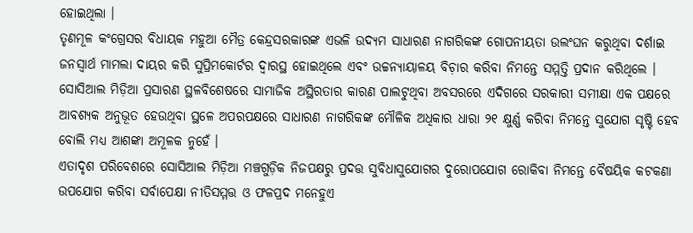ହୋଇଥିଲା ।
ତୃଣମୂଳ କଂଗ୍ରେସର ବିଧାୟକ ମହୁଆ ମୈତ୍ର କେନ୍ଦ୍ରସରକାରଙ୍କ ଏଭଳି ଉଦ୍ୟମ ସାଧାରଣ ନାଗରିକଙ୍କ ଗୋପନୀୟତା ଉଲଂଘନ କରୁଥିବା ଦର୍ଶାଇ ଜନସ୍ୱାର୍ଥ ମାମଲା ଦାୟର କରି ସୁପ୍ରିମକୋର୍ଟର ଦ୍ୱାରସ୍ଥ ହୋଇଥିଲେ ଏବଂ ଉଚ୍ଚନ୍ୟାୟାଳୟ ବିଚ଼ାର କରିବା ନିମନ୍ତେ ସମ୍ମତ୍ତି ପ୍ରଦାନ କରିଥିଲେ । ସୋସିଆଲ ମିଡ଼ିଆ ପ୍ରସାରଣ ସ୍ଥଳବିଶେଷରେ ସାମାଜିକ ଅସ୍ଥିରତାର କାରଣ ପାଲଟୁଥିବା ଅବସରରେ ଏଦିଗରେ ସରକାରୀ ସମୀକ୍ଷା ଏକ ପକ୍ଷରେ ଆବଶ୍ୟକ ଅନୁଭୂତ ହେଉଥିବା ସ୍ଥଳେ ଅପରପକ୍ଷରେ ସାଧାରଣ ନାଗରିକଙ୍କ ମୌଳିକ ଅଧିକାର ଧାରା ୨୧ କ୍ଷୁର୍ଣ୍ଣ କରିବା ନିମନ୍ତେ ସୁଯୋଗ ସୃଷ୍ଟି ହେବ ବୋଲି ମଧ୍ୟ ଆଶଙ୍କା ଅମୂଳକ ନୁହେଁ ।
ଏତାଦୃଶ ପରିବେଶରେ ସୋସିଆଲ ମିଡ଼ିଆ ମଞ୍ଚଗୁଡ଼ିକ ନିଜପକ୍ଷରୁ ପ୍ରଦତ୍ତ ସୁବିଧାସୁଯୋଗର ଦୁରୋପଯୋଗ ରୋକିବା ନିମନ୍ତେ ବୈଷୟିକ କଟକଣା ଉପଯୋଗ କରିବା ସର୍ବାପେକ୍ଷା ନୀତିସମ୍ମତ୍ତ ଓ ଫଳପ୍ରଦ ମନେହୁଏ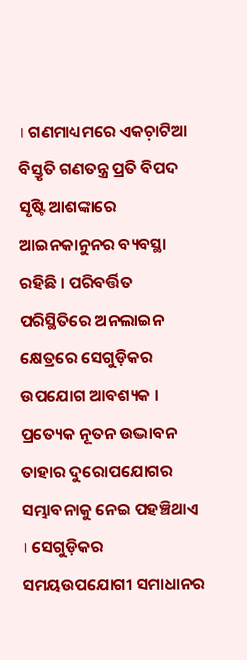। ଗଣମାଧ୍ୟମରେ ଏକଚ଼ାଟିଆ ବିସ୍ତୃତି ଗଣତନ୍ତ୍ର ପ୍ରତି ବିପଦ ସୃଷ୍ଟି ଆଶଙ୍କାରେ ଆଇନକାନୁନର ବ୍ୟବସ୍ଥା ରହିଛି । ପରିବର୍ତ୍ତିତ ପରିସ୍ଥିତିରେ ଅନଲାଇନ କ୍ଷେତ୍ରରେ ସେଗୁଡ଼ିକର ଉପଯୋଗ ଆବଶ୍ୟକ । ପ୍ରତ୍ୟେକ ନୂତନ ଉଦ୍ଭାବନ ତାହାର ଦୁରୋପଯୋଗର ସମ୍ଭାବନାକୁ ନେଇ ପହଞ୍ଚିଥାଏ । ସେଗୁଡ଼ିକର ସମୟଉପଯୋଗୀ ସମାଧାନର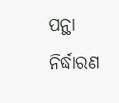ପନ୍ଥା ନିର୍ଦ୍ଧାରଣ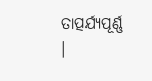ତାତ୍ପର୍ଯ୍ୟପୂର୍ଣ୍ଣ ।